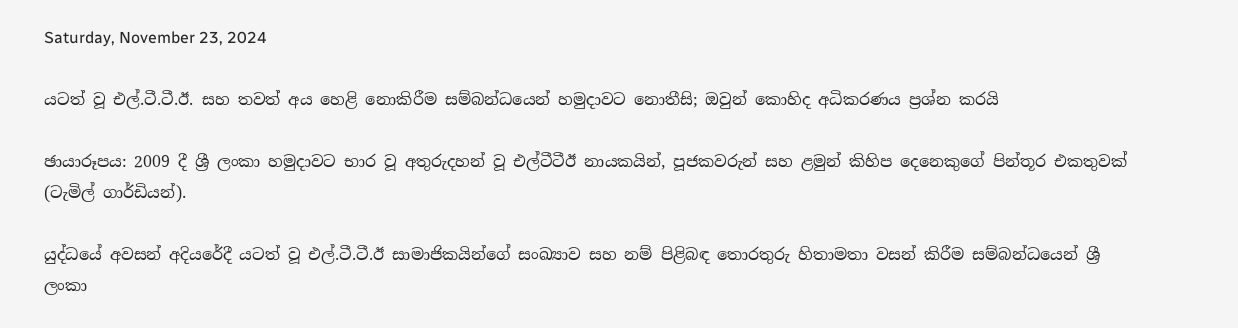Saturday, November 23, 2024

යටත් වූ එල්.ටී.ටී.ඊ. සහ තවත් අය හෙළි නොකිරීම සම්බන්ධයෙන් හමුදාවට නොතීසි; ඔවුන් කොහිද අධිකරණය ප්‍රශ්න කරයි

ඡායාරූපය: 2009 දී ශ්‍රී ලංකා හමුදාවට භාර වූ අතුරුදහන් වූ එල්ටීටීඊ නායකයින්, පූජකවරුන් සහ ළමුන් කිහිප දෙනෙකුගේ පින්තූර එකතුවක් (ටැමිල් ගාර්ඩියන්).

යුද්ධයේ අවසන් අදියරේදී යටත් වූ එල්.ටී.ටී.ඊ සාමාජිකයින්ගේ සංඛ්‍යාව සහ නම් පිළිබඳ තොරතුරු හිතාමතා වසන් කිරීම සම්බන්ධයෙන් ශ්‍රී ලංකා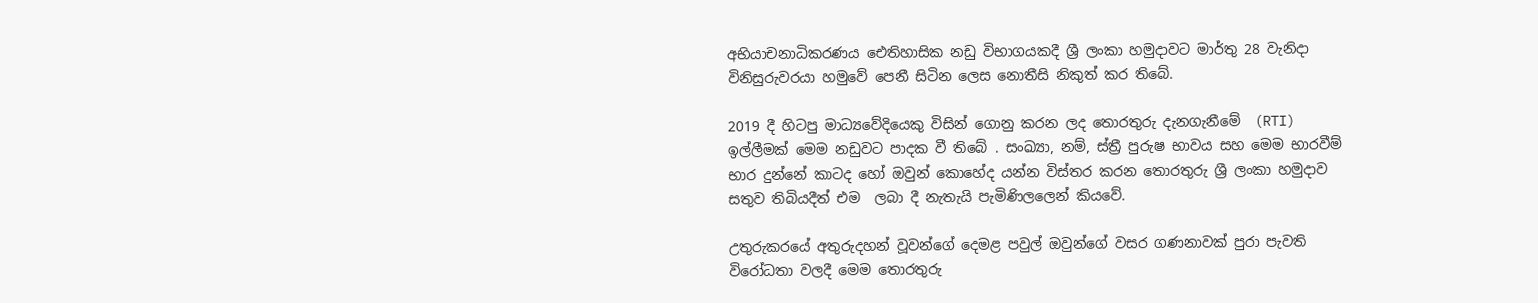අභියාචනාධිකරණය ඓතිහාසික නඩු විභාගයකදී ශ්‍රී ලංකා හමුදාවට මාර්තු 28 වැනිදා විනිසුරුවරයා හමුවේ පෙනී සිටින ලෙස නොතීසි නිකුත් කර තිබේ.

2019 දී හිටපු මාධ්‍යවේදියෙකු විසින් ගොනු කරන ලද තොරතුරු දැනගැනීමේ  (RTI) ඉල්ලීමක් මෙම නඩුවට පාදක වී තිබේ . සංඛ්‍යා, නම්, ස්ත්‍රී පුරුෂ භාවය සහ මෙම භාරවීම් භාර දුන්නේ කාටද හෝ ඔවුන් කොහේද යන්න විස්තර කරන තොරතුරු ශ්‍රී ලංකා හමුදාව සතුව තිබියදීත් එම  ලබා දී නැතැයි පැමිණිලලෙන් කියවේ.

උතුරුකරයේ අතුරුදහන් වූවන්ගේ දෙමළ පවුල් ඔවුන්ගේ වසර ගණනාවක් පුරා පැවති විරෝධතා වලදී මෙම තොරතුරු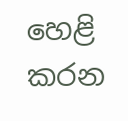හෙළි කරන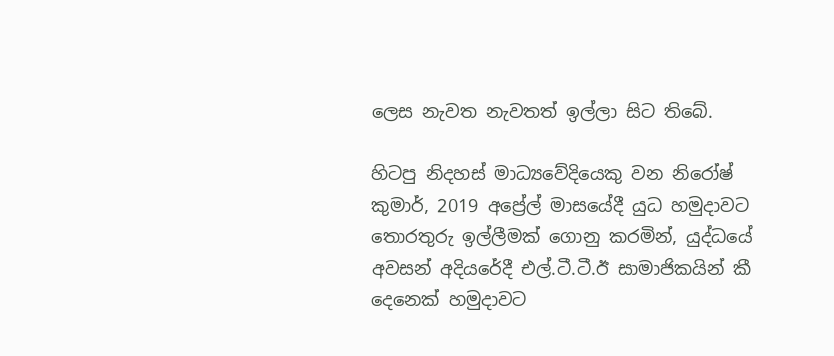ලෙස නැවත නැවතත් ඉල්ලා සිට තිබේ.

හිටපු නිදහස් මාධ්‍යවේදියෙකු වන නිරෝෂ් කුමාර්, 2019 අප්‍රේල් මාසයේදී යුධ හමුදාවට තොරතුරු ඉල්ලීමක් ගොනු කරමින්, යුද්ධයේ අවසන් අදියරේදී එල්.ටී.ටී.ඊ සාමාජිකයින් කී දෙනෙක් හමුදාවට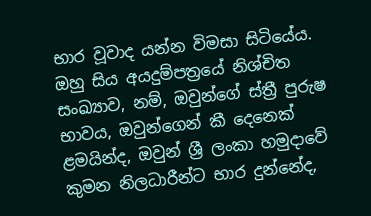භාර වූවාද යන්න විමසා සිටියේය. ඔහු සිය අයදුම්පත්‍රයේ නිශ්චිත සංඛ්‍යාව, නම්, ඔවුන්ගේ ස්ත්‍රී පුරුෂ භාවය, ඔවුන්ගෙන් කී දෙනෙක් ළමයින්ද, ඔවුන් ශ්‍රී ලංකා හමුදාවේ කුමන නිලධාරීන්ට භාර දුන්නේද,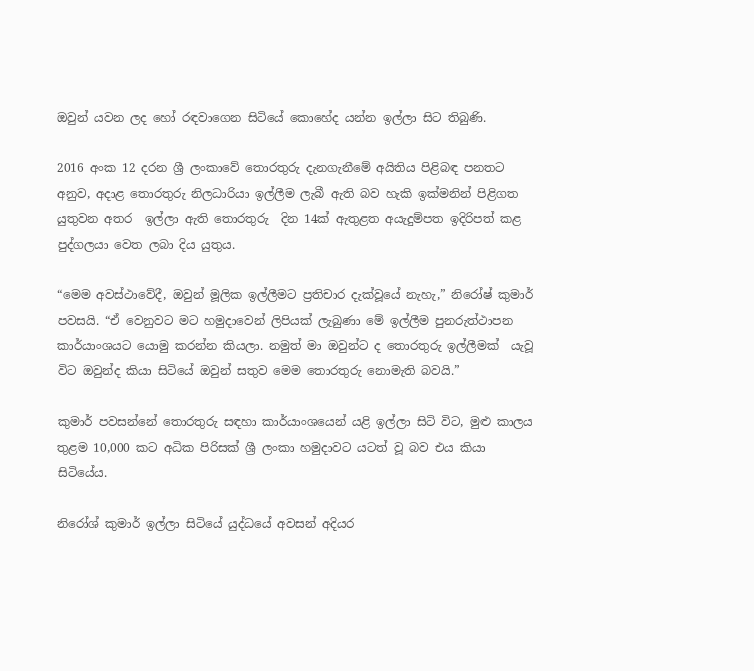ඔවුන් යවන ලද හෝ රඳවාගෙන සිටියේ කොහේද යන්න ඉල්ලා සිට තිබුණි.

2016 අංක 12 දරන ශ්‍රී ලංකාවේ තොරතුරු දැනගැනීමේ අයිතිය පිළිබඳ පනතට අනුව, අදාළ තොරතුරු නිලධාරියා ඉල්ලීම ලැබී ඇති බව හැකි ඉක්මනින් පිළිගත යුතුවන අතර  ඉල්ලා ඇති තොරතුරු  දින 14ක් ඇතුළත අයැදුම්පත ඉදිරිපත් කළ  පුද්ගලයා වෙත ලබා දිය යුතුය.

“මෙම අවස්ථාවේදී, ඔවුන් මූලික ඉල්ලීමට ප්‍රතිචාර දැක්වූයේ නැහැ,” නිරෝෂ් කුමාර් පවසයි. “ඒ වෙනුවට මට හමුදාවෙන් ලිපියක් ලැබුණා මේ ඉල්ලීම පුනරුත්ථාපන කාර්යාංශයට යොමු කරන්න කියලා. නමුත් මා ඔවුන්ට ද තොරතුරු ඉල්ලීමක්  යැවූ විට ඔවුන්ද කියා සිටියේ ඔවුන් සතුව මෙම තොරතුරු නොමැති බවයි.”

කුමාර් පවසන්නේ තොරතුරු සඳහා කාර්යාංශයෙන් යළි ඉල්ලා සිටි විට, මුළු කාලය තුළම 10,000 කට අධික පිරිසක් ශ්‍රී ලංකා හමුදාවට යටත් වූ බව එය කියා සිටියේය.

නිරෝශ් කුමාර් ඉල්ලා සිටියේ යුද්ධයේ අවසන් අදියර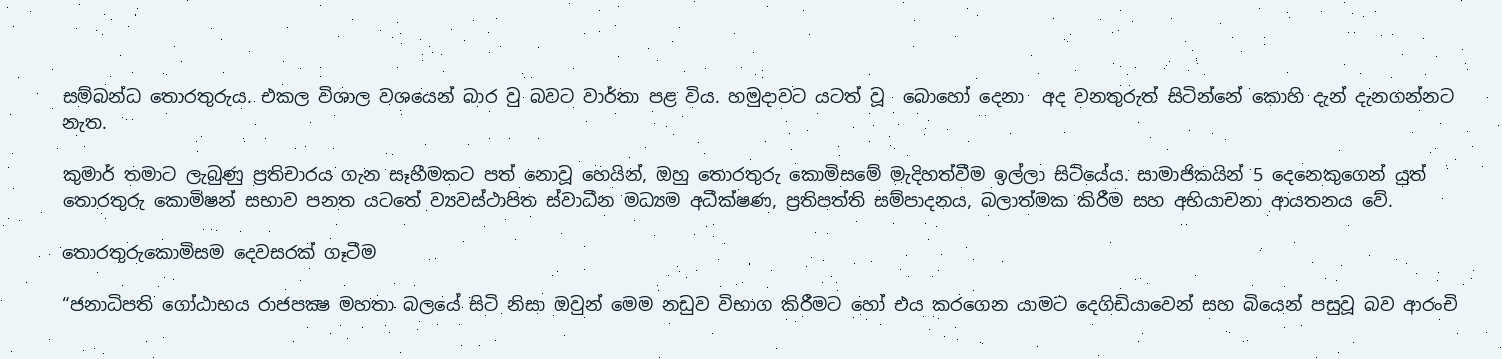සම්බන්ධ තොරතුරුය. එකල විශාල වශයෙන් බාර වු බවට වාර්තා පළ විය. හමුදාවට යටත් වූ  බොහෝ දෙනා  අද වනතුරුත් සිටින්නේ කොහි දැන් දැනගන්නට නැත.

කුමාර් තමාට ලැබුණු ප්‍රතිචාරය ගැන සෑහීමකට පත් නොවූ හෙයින්, ඔහු තොරතුරු කොමිසමේ මැදිහත්වීම ඉල්ලා සිටියේය. සාමාජිකයින් 5 දෙනෙකුගෙන් යුත්  තොරතුරු කොමිෂන් සභාව පනත යටතේ ව්‍යවස්ථාපිත ස්වාධීන මධ්‍යම අධීක්ෂණ, ප්‍රතිපත්ති සම්පාදනය, බලාත්මක කිරීම සහ අභියාචනා ආයතනය වේ.

තොරතුරුකොමිසම දෙවසරක් ගෑටීම

“ජනාධිපති ගෝඨාභය රාජපක්‍ෂ මහතා බලයේ සිටි නිසා ඔවුන් මෙම නඩුව විභාග කිරීමට හෝ එය කරගෙන යාමට දෙගිඩියාවෙන් සහ බියෙන් පසුවූ බව ආරංචි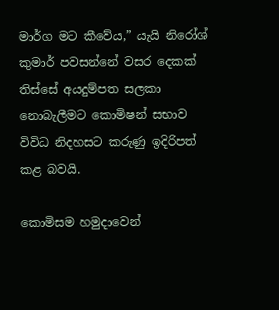මාර්ග මට කීවේය,” යැයි නිරෝශ් කුමාර් පවසන්නේ වසර දෙකක් තිස්සේ අයදුම්පත සලකා නොබැලීමට කොමිෂන් සභාව විවිධ නිදහසට කරුණු ඉදිරිපත් කළ බවයි.

කොමිසම හමුදාවෙන්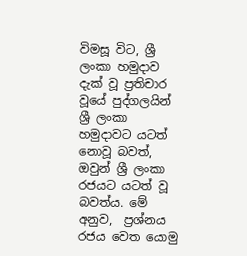විමසූ විට, ශ්‍රී ලංකා හමුදාව දැක් වූ ප්‍රතිචාර වූයේ පුද්ගලයින්  ශ්‍රී ලංකා හමුදාවට යටත් නොවූ බවත්, ඔවුන් ශ්‍රී ලංකා රජයට යටත් වූ බවත්ය. මේ අනුව,  ප්‍රශ්නය රජය වෙත යොමු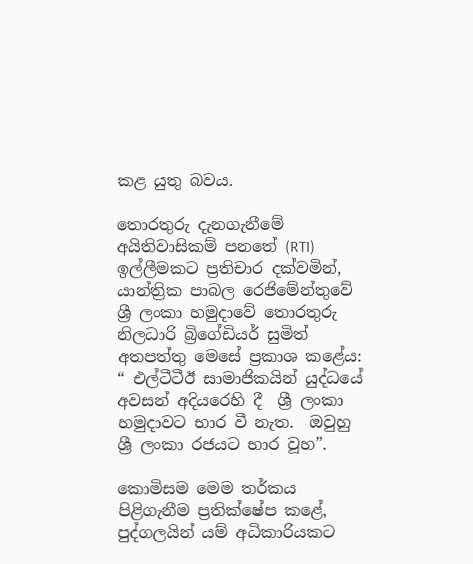කළ යුතු බවය.

තොරතුරු දැනගැනීමේ අයිතිවාසිකම් පනතේ (RTI) ඉල්ලීමකට ප්‍රතිචාර දක්වමින්, යාන්ත්‍රික පාබල රෙජිමේන්තුවේ  ශ්‍රී ලංකා හමුදාවේ තොරතුරු නිලධාරි බ්‍රිගේඩියර් සුමිත් අතපත්තු මෙසේ ප්‍රකාශ කළේය: “ එල්ටීටීඊ සාමාජිකයින් යුද්ධයේ අවසන් අදියරෙහි දී  ශ්‍රී ලංකා හමුදාවට භාර වී නැත.  ඔවුහු ශ්‍රී ලංකා රජයට භාර වූහ”.

කොමිසම මෙම තර්කය පිළිගැනීම ප්‍රතික්ෂේප කළේ, පුද්ගලයින් යම් අධිකාරියකට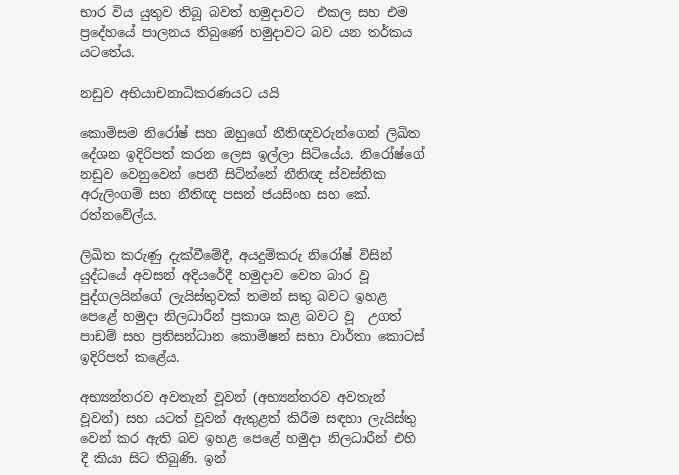භාර විය යුතුව තිබූ බවත් හමුදාවට  එකල සහ එම ප්‍රදේහයේ පාලනය තිබුණේ හමුදාවට බව යන තර්කය යටතේය.

නඩුව අභියාචනාධිකරණයට යයි

කොමිසම නිරෝෂ් සහ ඔහුගේ නීතිඥවරුන්ගෙන් ලිඛිත දේශන ඉදිරිපත් කරන ලෙස ඉල්ලා සිටියේය. නිරෝෂ්ගේ නඩුව වෙනුවෙන් පෙනී සිටින්නේ නීතිඥ ස්වස්තික අරුලිංගම් සහ නීතිඥ පසන් ජයසිංහ සහ කේ. රත්නවේල්ය.

ලිඛිත කරුණු දැක්වීමේදී, අයදුම්කරු නිරෝෂ් විසින් යුද්ධයේ අවසන් අදියරේදී හමුදාව වෙත බාර වූ පුද්ගලයින්ගේ ලැයිස්තුවක් තමන් සතු බවට ඉහළ පෙළේ හමුදා නිලධාරීන් ප්‍රකාශ කළ බවට වූ  උගත් පාඩම් සහ ප්‍රතිසන්ධාන කොමිෂන් සභා වාර්තා කොටස් ඉදිරිපත් කළේය.

අභ්‍යන්තරව අවතැන් වූවන් (අභ්‍යන්තරව අවතැන් වූවන්) සහ යටත් වූවන් ඇතුළත් කිරීම සඳහා ලැයිස්තු  වෙන් කර ඇති බව ඉහළ පෙළේ හමුදා නිලධාරීන් එහි දී කියා සිට තිබුණි. ඉන්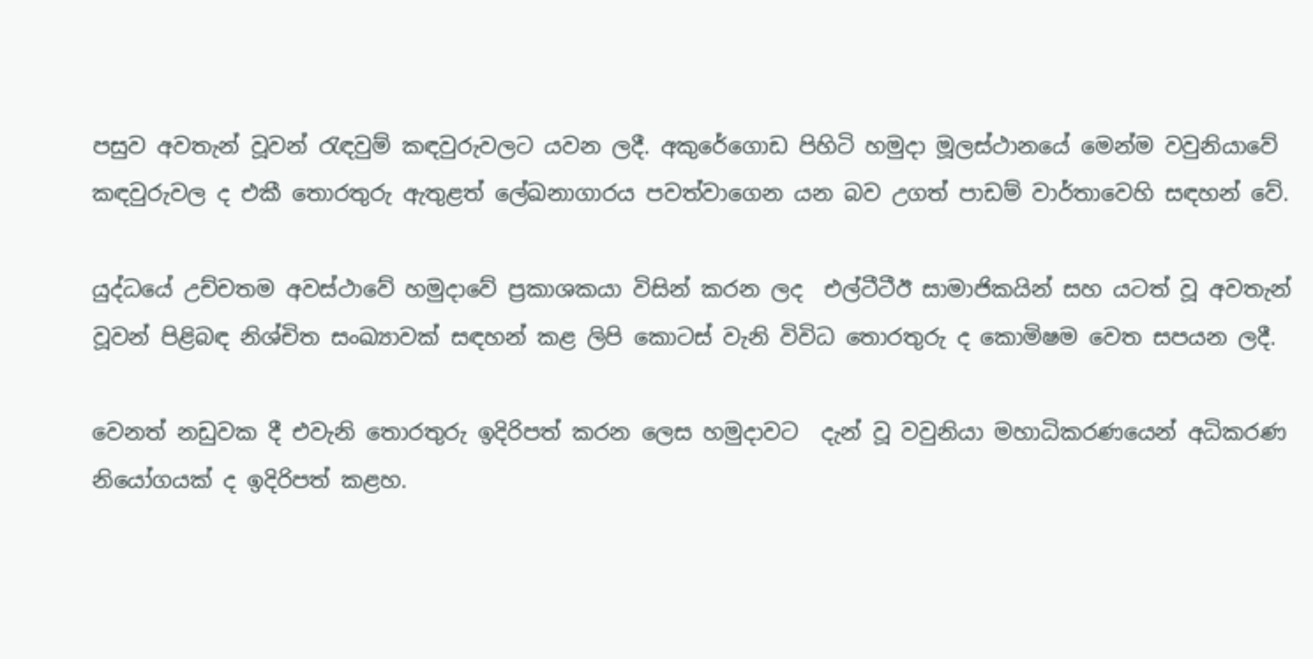පසුව අවතැන් වූවන් රැඳවුම් කඳවුරුවලට යවන ලදී. අකුරේගොඩ පිහිටි හමුදා මූලස්ථානයේ මෙන්ම වවුනියාවේ කඳවුරුවල ද එකී තොරතුරු ඇතුළත් ලේඛනාගාරය පවත්වාගෙන යන බව උගත් පාඩම් වාර්තාවෙහි සඳහන් වේ.

යුද්ධයේ උච්චතම අවස්ථාවේ හමුදාවේ ප්‍රකාශකයා විසින් කරන ලද  එල්ටීටීඊ සාමාජිකයින් සහ යටත් වූ අවතැන් වූවන් පිළිබඳ නිශ්චිත සංඛ්‍යාවක් සඳහන් කළ ලිපි කොටස් වැනි විවිධ තොරතුරු ද කොමිෂම වෙත සපයන ලදී.

වෙනත් නඩුවක දී එවැනි තොරතුරු ඉදිරිපත් කරන ලෙස හමුදාවට  දැන් වූ වවුනියා මහාධිකරණයෙන් අධිකරණ නියෝගයක් ද ඉදිරිපත් කළහ.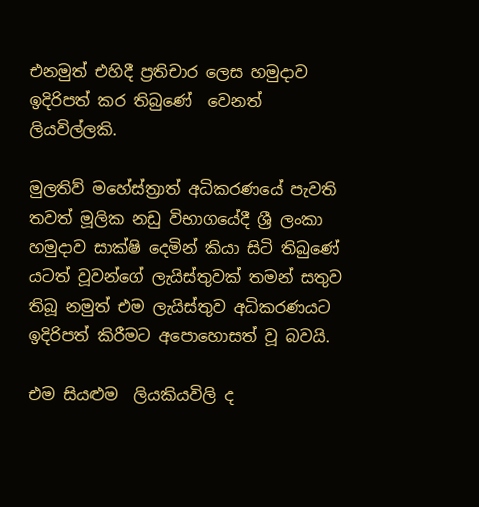එනමුත් එහිදී ප්‍රතිචාර ලෙස හමුදාව ඉදිරිපත් කර තිබුණේ  වෙනත් ලියවිල්ලකි.

මුලතිව් මහේස්ත්‍රාත් අධිකරණයේ පැවති තවත් මූලික නඩු විභාගයේදී ශ්‍රී ලංකා හමුදාව සාක්ෂි දෙමින් කියා සිටි තිබුණේ යටත් වූවන්ගේ ලැයිස්තුවක් තමන් සතුව තිබූ නමුත් එම ලැයිස්තුව අධිකරණයට ඉදිරිපත් කිරීමට අපොහොසත් වූ බවයි.

එම සියළුම  ලියකියවිලි ද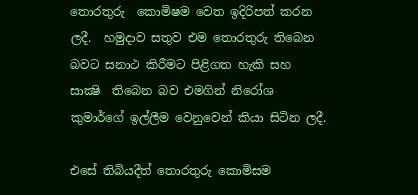තොරතුරු  කොමිෂම වෙත ඉදිරිපත් කරන ලදී.  හමුදාව සතුව එම තොරතුරු තිබෙන බවට සනාථ කිරීමට පිළිගත හැකි සහ සාක්‍ෂි  තිබෙන බව එමගින් නිරෝශ කුමාර්ගේ ඉල්ලීම වෙනුවෙන් කියා සිටින ලදී.

එසේ තිබියදීත් තොරතුරු කොමිසම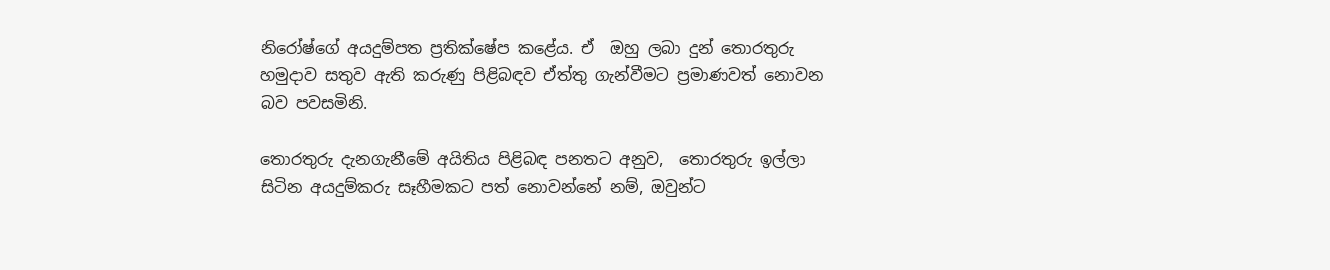නිරෝෂ්ගේ අයදුම්පත ප්‍රතික්ෂේප කළේය. ඒ  ඔහු ලබා දුන් තොරතුරු හමුදාව සතුව ඇති කරුණු පිළිබඳව ඒත්තු ගැන්වීමට ප්‍රමාණවත් නොවන බව පවසමිනි.

තොරතුරු දැනගැනීමේ අයිතිය පිළිබඳ පනතට අනුව,  තොරතුරු ඉල්ලා සිටින අයදුම්කරු සෑහීමකට පත් නොවන්නේ නම්, ඔවුන්ට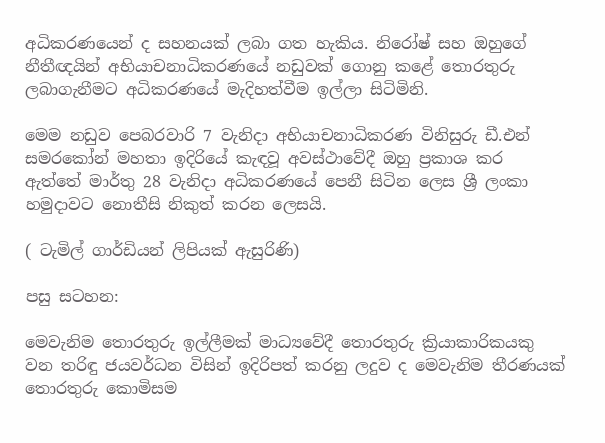අධිකරණයෙන් ද සහනයක් ලබා ගත හැකිය. නිරෝෂ් සහ ඔහුගේ නීතීඥයින් අභියාචනාධිකරණයේ නඩුවක් ගොනු කළේ තොරතුරු ලබාගැනීමට අධිකරණයේ මැදිහත්වීම ඉල්ලා සිටිමිනි.

මෙම නඩුව පෙබරවාරි 7 වැනිදා අභියාචනාධිකරණ විනිසුරු ඩී.එන් සමරකෝන් මහතා ඉදිරියේ කැඳවූ අවස්ථාවේදී ඔහු ප්‍රකාශ කර ඇත්තේ මාර්තු 28 වැනිදා අධිකරණයේ පෙනී සිටින ලෙස ශ්‍රී ලංකා හමුදාවට නොතීසි නිකුත් කරන ලෙසයි.

( ටැමිල් ගාර්ඩියන් ලිපියක් ඇසුරිණි)

පසු සටහන:

මෙවැනිම තොරතුරු ඉල්ලීමක් මාධ්‍යවේදී තොරතුරු ක්‍රියාකාරිකයකු වන තරිඳු ජයවර්ධන විසින් ඉදිරිපත් කරනු ලදුව ද මෙවැනිම තීරණයක් තොරතුරු කොමිසම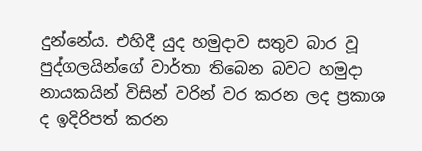දුන්නේය. එහිදී යුද හමුදාව සතුව බාර වූ පුද්ගලයින්ගේ වාර්තා තිබෙන බවට හමුදා නායකයින් විසින් වරින් වර කරන ලද ප්‍රකාශ ද ඉදිරිපත් කරන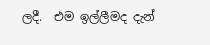ලදී.  එම ඉල්ලීමද දැන්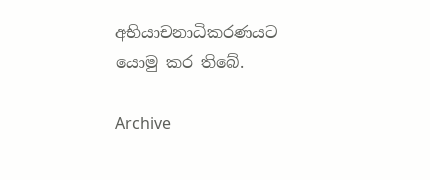අභියාචනාධිකරණයට යොමු කර තිබේ.

Archive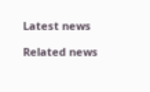Latest news

Related news